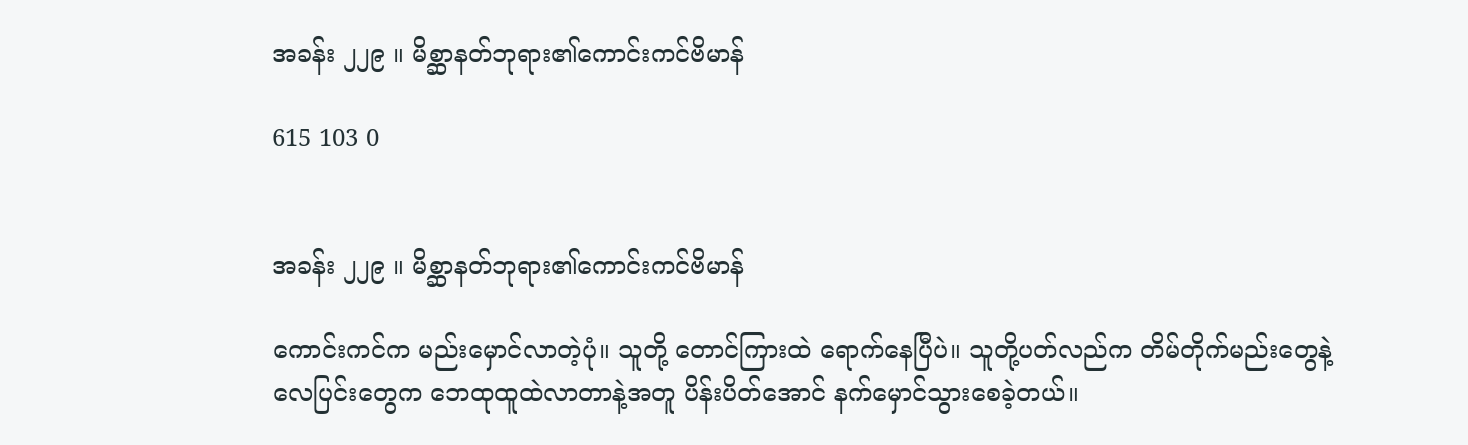အခန်း ၂၂၉ ။ မိစ္ဆာနတ်ဘုရား၏ကောင်းကင်ဗိမာန်

615 103 0


အခန်း ၂၂၉ ။ မိစ္ဆာနတ်ဘုရား၏ကောင်းကင်ဗိမာန်

ကောင်းကင်က မည်းမှောင်လာတဲ့ပုံ။ သူတို့ တောင်ကြားထဲ ရောက်နေပြီပဲ။ သူတို့ပတ်လည်က တိမ်တိုက်မည်းတွေနဲ့ ‌ လေပြင်းတွေက ဘေထုထူထဲလာတာနဲ့အတူ ပိန်းပိတ်အောင် နက်မှောင်သွားစေခဲ့တယ်။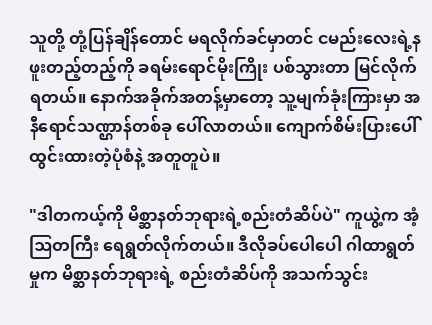သူတို့ တုံ့ပြန်ချိန်တောင် မရလိုက်ခင်မှာတင် ငမည်းလေးရဲ့နဖူးတည့်တည့်ကို ခရမ်းရောင်မိုးကြိုး ပစ်သွားတာ မြင်လိုက်ရတယ်။ နောက်အခိုက်အတန့်မှာတော့ သူ့မျက်ခုံးကြားမှာ အနီရောင်သဏ္ဌာန်တစ်ခု ပေါ်လာတယ်။ ကျောက်စိမ်းပြားပေါ် ထွင်းထားတဲ့ပုံစံနဲ့ အတူတူပဲ။

"ဒါတကယ့်ကို မိစ္ဆာနတ်ဘုရားရဲ့စည်းတံဆိပ်ပဲ" ကူယွဲ့က အံ့ဩတကြီး ရေရွတ်လိုက်တယ်။ ဒီလိုခပ်ပေါပေါ ဂါထာရွတ်မှုက မိစ္ဆာနတ်ဘုရားရဲ့ စည်းတံဆိပ်ကို အသက်သွင်း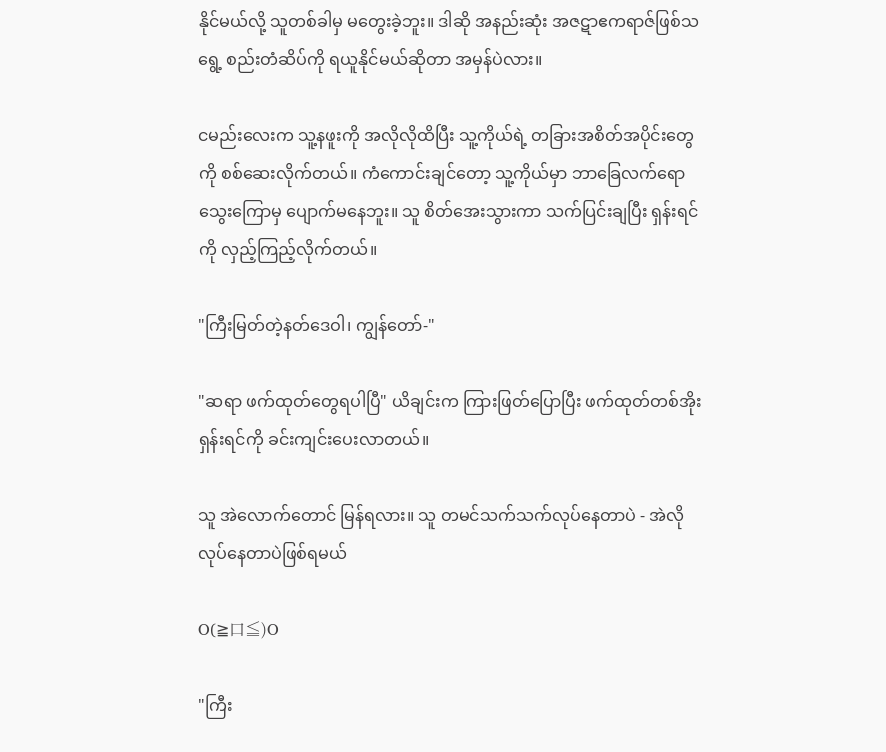နိုင်မယ်လို့ သူတစ်ခါမှ မတွေးခဲ့ဘူး။ ဒါဆို အနည်းဆုံး အဇဋာဧကရာဇ်ဖြစ်သရွေ့ စည်းတံဆိပ်ကို ရယူနိုင်မယ်ဆိုတာ အမှန်ပဲလား။

ငမည်းလေးက သူ့နဖူးကို အလိုလိုထိပြီး သူ့ကိုယ်ရဲ့ တခြားအစိတ်အပိုင်းတွေကို စစ်ဆေးလိုက်တယ်။ ကံကောင်းချင်တော့ သူ့ကိုယ်မှာ ဘာခြေလက်ရော သွေးကြောမှ ပျောက်မနေဘူး။ သူ စိတ်အေးသွားကာ သက်ပြင်းချပြီး ရှန်းရင်ကို လှည့်ကြည့်လိုက်တယ်။

"ကြီးမြတ်တဲ့နတ်ဒေဝါ၊ ကျွန်တော်-"

"ဆရာ ဖက်ထုတ်တွေရပါပြီ" ယိချင်းက ကြားဖြတ်ပြောပြီး ဖက်ထုတ်တစ်အိုး ရှန်းရင်ကို ခင်းကျင်းပေးလာတယ်။

သူ အဲလောက်တောင် မြန်ရလား။ သူ တမင်သက်သက်လုပ်နေတာပဲ - အဲလိုလုပ်နေတာပဲဖြစ်ရမယ်

O(≧口≦)O

"ကြီး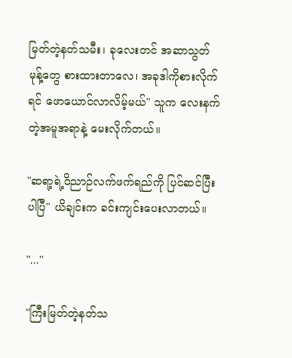မြတ်တဲ့နတ်သမီး၊ ခုလေးတင် အဆာသွတ်မုန့်တွေ စားထားတာလေ၊ အခုဒါကိုစားလိုက်ရင် ဖောယောင်လာလိမ့်မယ်" သူက လေးနက်တဲ့အမူအရာနဲ့ မေးလိုက်တယ်။

"ဆရာ့ရဲ့ဝိညာဉ်လက်ဖက်ရည်ကို ပြင်ဆင်ပြီးပါပြီ" ယိချင်းက ခင်းကျင်းပေးလာတယ်။

"..."

"ကြီးမြတ်တဲ့နတ်သ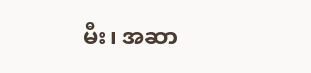မီး၊ အဆာ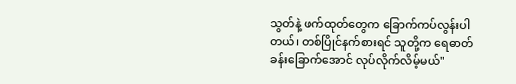သွတ်နဲ့ ဖက်ထုတ်တွေက ခြောက်ကပ်လွန်းပါတယ်၊ တစ်ပြိုင်နက်စားရင် သူတို့က ရေဓာတ်ခန်းခြောက်အောင် လုပ်လိုက်လိမ့်မယ်"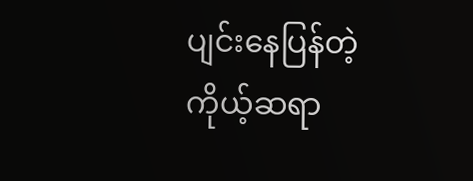ပျင်းနေပြန်တဲ့ ကိုယ့်ဆရာ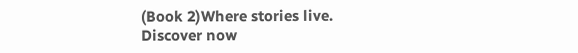(Book 2)Where stories live. Discover now